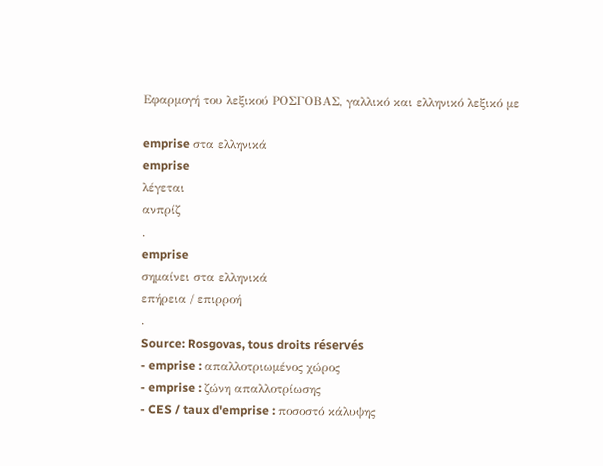Εφαρμογή του λεξικού ΡΟΣΓΟΒΑΣ, γαλλικό και ελληνικό λεξικό με

emprise στα ελληνικά
emprise
λέγεται
ανπρίζ
.
emprise
σημαίνει στα ελληνικά
επήρεια / επιρροή
.
Source: Rosgovas, tous droits réservés
- emprise : απαλλοτριωμένος χώρος
- emprise : ζώνη απαλλοτρίωσης
- CES / taux d'emprise : ποσοστό κάλυψης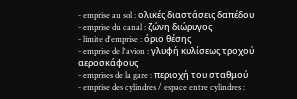- emprise au sol : ολικές διαστάσεις δαπέδου
- emprise du canal : ζώνη διώρυγος
- limite d'emprise : όριο θέσης
- emprise de l'avion : γλυφή κυλίσεως τροχού αεροσκάφους
- emprises de la gare : περιοχή του σταθμού
- emprise des cylindres / espace entre cylindres :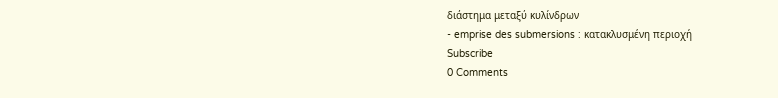διάστημα μεταξύ κυλίνδρων
- emprise des submersions : κατακλυσμένη περιοχή
Subscribe
0 Comments